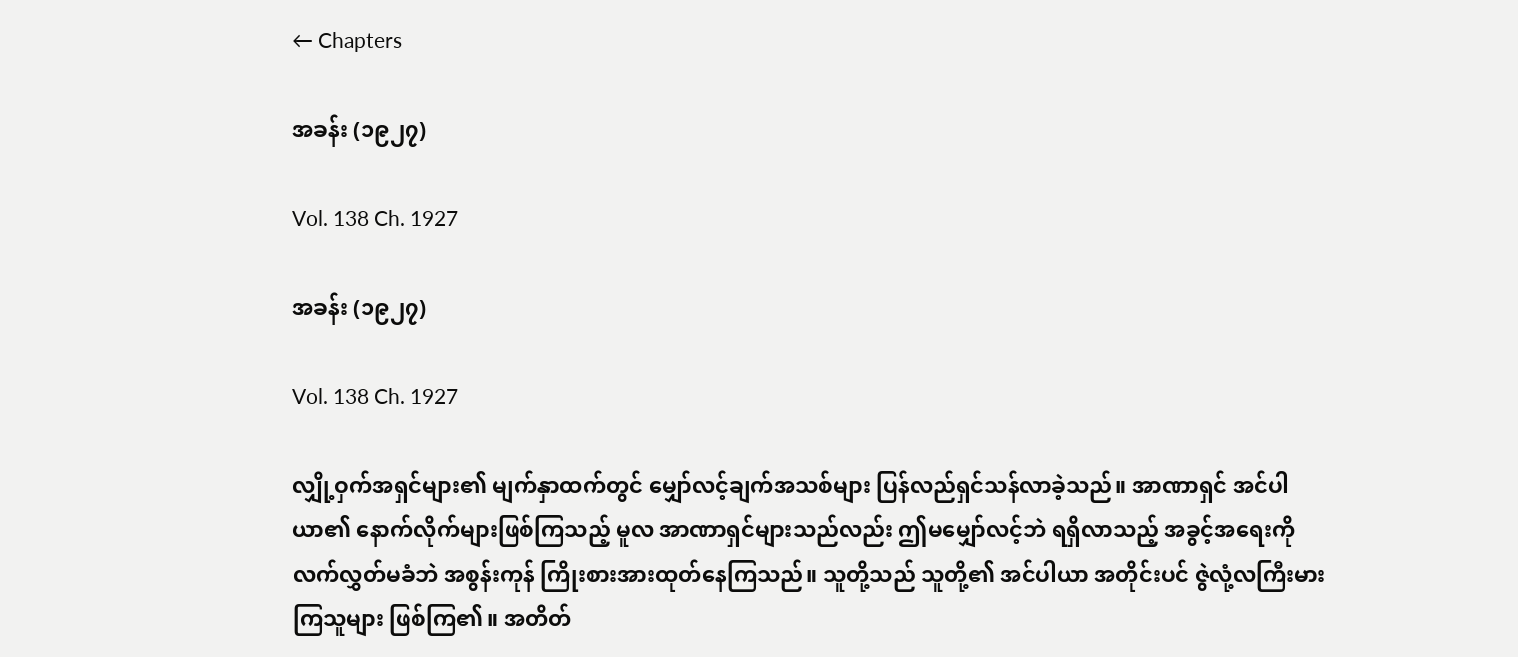← Chapters

အခန်း (၁၉၂၇)

Vol. 138 Ch. 1927

အခန်း (၁၉၂၇)

Vol. 138 Ch. 1927

လျှို့ဝှက်အရှင်များ၏ မျက်နှာထက်တွင် မျှော်လင့်ချက်အသစ်များ ပြန်လည်ရှင်သန်လာခဲ့သည်။ အာဏာရှင် အင်ပါယာ၏ နောက်လိုက်များဖြစ်ကြသည့် မူလ အာဏာရှင်များသည်လည်း ဤမမျှော်လင့်ဘဲ ရရှိလာသည့် အခွင့်အရေးကို လက်လွှတ်မခံဘဲ အစွန်းကုန် ကြိုးစားအားထုတ်နေကြသည်။ သူတို့သည် သူတို့၏ အင်ပါယာ အတိုင်းပင် ဇွဲလုံ့လကြီးမားကြသူများ ဖြစ်ကြ၏။ အတိတ်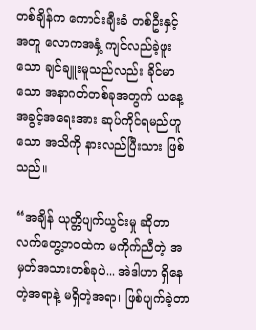တစ်ချိန်က ကောင်းချီးခံ တစ်ဦးနှင့် အတူ လောကအနှံ့ ကျင်လည်ခဲ့ဖူးသော ချင်ချူးမူသည်လည်း ခိုင်မာသော အနာဂတ်တစ်ခုအတွက် ယနေ့အခွင့်အရေးအား ဆုပ်ကိုင်ရမည်ဟူသော အသိကို နားလည်ပြီးသား ဖြစ်သည်။

“အချိန် ယုတ္တိပျက်ယွင်းမှု ဆိုတာ လက်တွေ့ဘဝထဲက မကိုက်ညီတဲ့ အမှတ်အသားတစ်ခုပဲ... အဲဒါဟာ ရှိနေတဲ့အရာနဲ့ မရှိတဲ့အရာ၊ ဖြစ်ပျက်ခဲ့တာ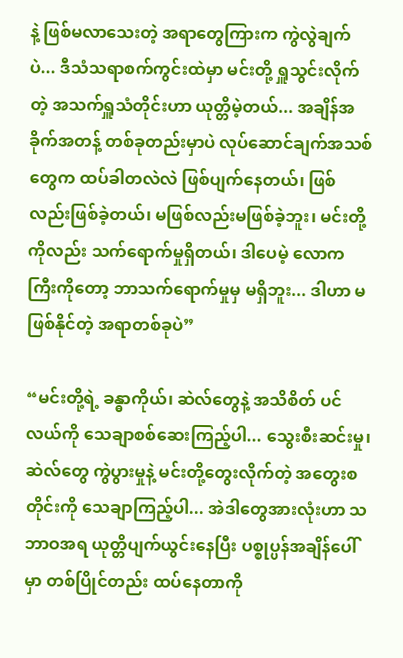နဲ့ ဖြစ်မလာသေးတဲ့ အရာတွေကြားက ကွဲလွဲချက်ပဲ... ဒီသံသရာစက်ကွင်းထဲမှာ မင်းတို့ ရှူသွင်းလိုက်တဲ့ အသက်ရှူသံတိုင်းဟာ ယုတ္တိမဲ့တယ်... အချိန်အခိုက်အတန့် တစ်ခုတည်းမှာပဲ လုပ်ဆောင်ချက်အသစ်တွေက ထပ်ခါတလဲလဲ ဖြစ်ပျက်နေတယ်၊ ဖြစ်လည်းဖြစ်ခဲ့တယ်၊ မဖြစ်လည်းမဖြစ်ခဲ့ဘူး၊ မင်းတို့ကိုလည်း သက်ရောက်မှုရှိတယ်၊ ဒါပေမဲ့ လောကကြီးကိုတော့ ဘာသက်ရောက်မှုမှ မရှိဘူး... ဒါဟာ မဖြစ်နိုင်တဲ့ အရာတစ်ခုပဲ”

“မင်းတို့ရဲ့ ခန္ဓာကိုယ်၊ ဆဲလ်တွေနဲ့ အသိစိတ် ပင်လယ်ကို သေချာစစ်ဆေးကြည့်ပါ... သွေးစီးဆင်းမှု၊ ဆဲလ်တွေ ကွဲပွားမှုနဲ့ မင်းတို့တွေးလိုက်တဲ့ အတွေးစတိုင်းကို သေချာကြည့်ပါ... အဲဒါတွေအားလုံးဟာ သဘာဝအရ ယုတ္တိပျက်ယွင်းနေပြီး ပစ္စုပ္ပန်အချိန်ပေါ်မှာ တစ်ပြိုင်တည်း ထပ်နေတာကို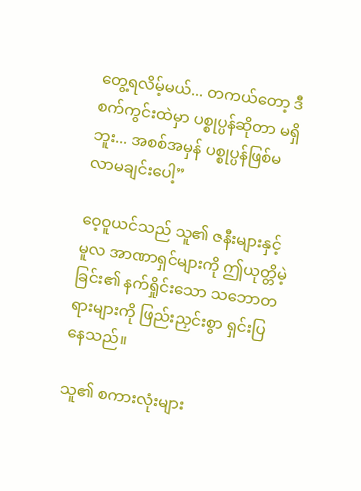တွေ့ရလိမ့်မယ်... တကယ်တော့ ဒီစက်ကွင်းထဲမှာ ပစ္စုပ္ပန်ဆိုတာ မရှိဘူး... အစစ်အမှန် ပစ္စုပ္ပန်ဖြစ်မလာမချင်းပေါ့”

ဝေ့ဝူယင်သည် သူ၏ ဇနီးများနှင့် မူလ အာဏာရှင်များကို ဤယုတ္တိမဲ့ခြင်း၏ နက်ရှိုင်းသော သဘောတရားများကို ဖြည်းညှင်းစွာ ရှင်းပြနေသည်။

သူ၏ စကားလုံးများ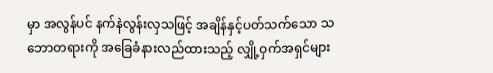မှာ အလွန်ပင် နက်နဲလွန်းလှသဖြင့် အချိန်နှင့်ပတ်သက်သော သဘောတရားကို အခြေခံနားလည်ထားသည့် လျှို့ဝှက်အရှင်များ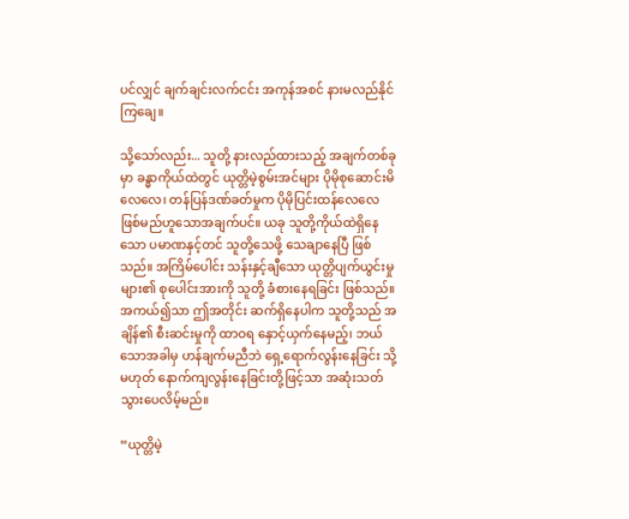ပင်လျှင် ချက်ချင်းလက်ငင်း အကုန်အစင် နားမလည်နိုင်ကြချေ။

သို့သော်လည်း... သူတို့ နားလည်ထားသည့် အချက်တစ်ခုမှာ ခန္ဓာကိုယ်ထဲတွင် ယုတ္တိမဲ့စွမ်းအင်များ ပိုမိုစုဆောင်းမိလေလေ၊ တန်ပြန်ဒဏ်ခတ်မှုက ပိုမိုပြင်းထန်လေလေ ဖြစ်မည်ဟူသောအချက်ပင်။ ယခု သူတို့ကိုယ်ထဲရှိနေသော ပမာဏနှင့်တင် သူတို့သေဖို့ သေချာနေပြီ ဖြစ်သည်။ အကြိမ်ပေါင်း သန်းနှင့်ချီသော ယုတ္တိပျက်ယွင်းမှုများ၏ စုပေါင်းအားကို သူတို့ ခံစားနေရခြင်း ဖြစ်သည်။ အကယ်၍သာ ဤအတိုင်း ဆက်ရှိနေပါက သူတို့သည် အချိန်၏ စီးဆင်းမှုကို ထာဝရ နှောင့်ယှက်နေမည့်၊ ဘယ်သောအခါမှ ဟန်ချက်မညီဘဲ ရှေ့ရောက်လွန်းနေခြင်း သို့မဟုတ် နောက်ကျလွန်းနေခြင်းတို့ဖြင့်သာ အဆုံးသတ်သွားပေလိမ့်မည်။

“ယုတ္တိမဲ့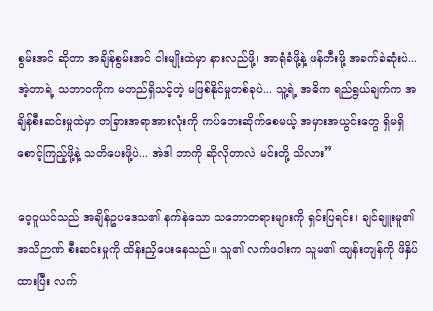စွမ်းအင် ဆိုတာ အချိန်စွမ်းအင် ငါးမျိုးထဲမှာ နားလည်ဖို့၊ အာရုံခံဖို့နဲ့ ဖန်တီးဖို့ အခက်ခဲဆုံးပဲ... အဲ့တာရဲ့ သဘာဝကိုက မတည်ရှိသင့်တဲ့ မဖြစ်နိုင်မှုတစ်ခုပဲ... သူ့ရဲ့ အဓိက ရည်ရွယ်ချက်က အချိန်စီးဆင်းမှုထဲမှာ တခြားအရာအားလုံးကို ကပ်ဘေးဆိုက်စေမယ့် အမှားအယွင်းတွေ ရှိမရှိ စောင့်ကြည့်ဖို့နဲ့ သတိပေးဖို့ပဲ... အဲဒါ ဘာကို ဆိုလိုတာလဲ မင်းတို့ သိလား”

ဝေ့ဝူယင်သည် အချိန်ဥပဒေသ၏ နက်နဲသော သဘောတရားများကို ရှင်းပြရင်း၊ ချင်ချူးမူ၏ အသိဉာဏ် စီးဆင်းမှုကို ထိန်းညှိပေးနေသည်။ သူ၏ လက်ဖဝါးက သူမ၏ ထျန်းတျန်ကို ဖိနှိပ်ထားပြီး လက်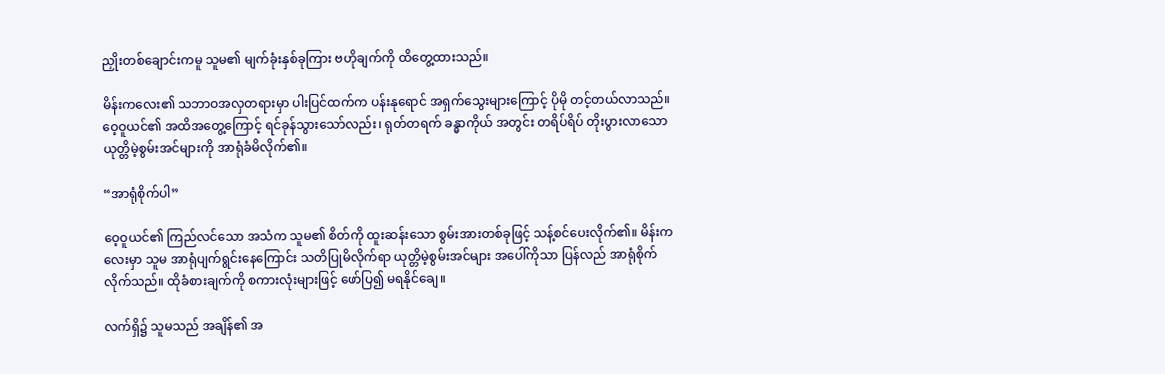ညှိုးတစ်ချောင်းကမူ သူမ၏ မျက်ခုံးနှစ်ခုကြား ဗဟိုချက်ကို ထိတွေ့ထားသည်။

မိန်းကလေး၏ သဘာဝအလှတရားမှာ ပါးပြင်ထက်က ပန်းနုရောင် အရှက်သွေးများကြောင့် ပိုမို တင့်တယ်လာသည်။ ဝေ့ဝူယင်၏ အထိအတွေ့ကြောင့် ရင်ခုန်သွားသော်လည်း၊ ရုတ်တရက် ခန္ဓာကိုယ် အတွင်း တရိပ်ရိပ် တိုးပွားလာသော ယုတ္တိမဲ့စွမ်းအင်များကို အာရုံခံမိလိုက်၏။

“အာရုံစိုက်ပါ”

ဝေ့ဝူယင်၏ ကြည်လင်သော အသံက သူမ၏ စိတ်ကို ထူးဆန်းသော စွမ်းအားတစ်ခုဖြင့် သန့်စင်ပေးလိုက်၏။ မိန်းကလေးမှာ သူမ အာရုံပျက်ရွင်းနေကြောင်း သတိပြုမိလိုက်ရာ ယုတ္တိမဲ့စွမ်းအင်များ အပေါ်ကိုသာ ပြန်လည် အာရုံစိုက်လိုက်သည်။ ထိုခံစားချက်ကို စကားလုံးများဖြင့် ဖော်ပြ၍ မရနိုင်ချေ။

လက်ရှိ၌ သူမသည် အချိန်၏ အ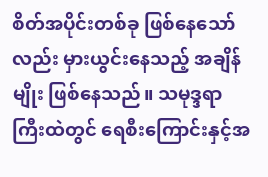စိတ်အပိုင်းတစ်ခု ဖြစ်နေသော်လည်း မှားယွင်းနေသည့် အချိန်မျိုး ဖြစ်နေသည်။ သမုဒ္ဒရာကြီးထဲတွင် ရေစီးကြောင်းနှင့်အ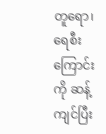တူရော၊ ရေစီးကြောင်းကို ဆန့်ကျင်ပြီး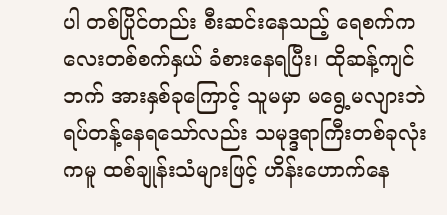ပါ တစ်ပြိုင်တည်း စီးဆင်းနေသည့် ရေစက်ကလေးတစ်စက်နှယ် ခံစားနေရပြီး၊ ထိုဆန့်ကျင်ဘက် အားနှစ်ခုကြောင့် သူမမှာ မရွေ့မလျားဘဲ ရပ်တန့်နေရသော်လည်း သမုဒ္ဒရာကြီးတစ်ခုလုံးကမူ ထစ်ချုန်းသံများဖြင့် ဟိန်းဟောက်နေ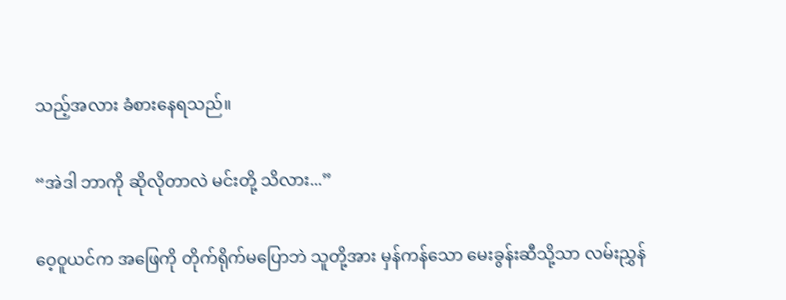သည့်အလား ခံစားနေရသည်။

“အဲဒါ ဘာကို ဆိုလိုတာလဲ မင်းတို့ သိလား...”

ဝေ့ဝူယင်က အဖြေကို တိုက်ရိုက်မပြောဘဲ သူတို့အား မှန်ကန်သော မေးခွန်းဆီသို့သာ လမ်းညွှန်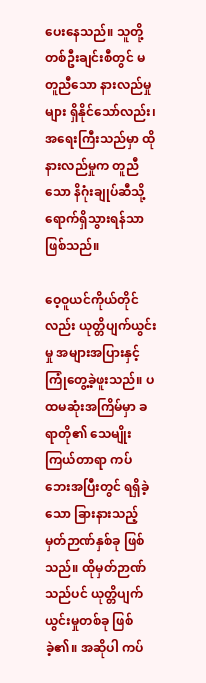ပေးနေသည်။ သူတို့တစ်ဦးချင်းစီတွင် မတူညီသော နားလည်မှုများ ရှိနိုင်သော်လည်း၊ အရေးကြီးသည်မှာ ထိုနားလည်မှုက တူညီသော နိဂုံးချုပ်ဆီသို့ ရောက်ရှိသွားရန်သာ ဖြစ်သည်။

ဝေ့ဝူယင်ကိုယ်တိုင်လည်း ယုတ္တိပျက်ယွင်းမှု အများအပြားနှင့် ကြုံတွေ့ခဲ့ဖူးသည်။ ပထမဆုံးအကြိမ်မှာ ခရာတို၏ သေမျိုးကြယ်တာရာ ကပ်ဘေးအပြီးတွင် ရရှိခဲ့သော ခြားနားသည့် မှတ်ဉာဏ်နှစ်ခု ဖြစ်သည်။ ထိုမှတ်ဉာဏ်သည်ပင် ယုတ္တိပျက်ယွင်းမှုတစ်ခု ဖြစ်ခဲ့၏။ အဆိုပါ ကပ်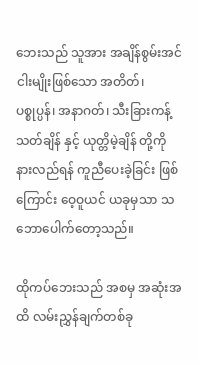ဘေးသည် သူအား အချိန်စွမ်းအင် ငါးမျိုးဖြစ်သော အတိတ်၊ ပစ္စုပ္ပန်၊ အနာဂတ်၊ သီးခြားကန့်သတ်ချိန် နှင့် ယုတ္တိမဲ့ချိန် တို့ကို နားလည်ရန် ကူညီပေးခဲ့ခြင်း ဖြစ်ကြောင်း ဝေ့ဝူယင် ယခုမှသာ သဘောပေါက်တော့သည်။

ထိုကပ်ဘေးသည် အစမှ အဆုံးအထိ လမ်းညွှန်ချက်တစ်ခု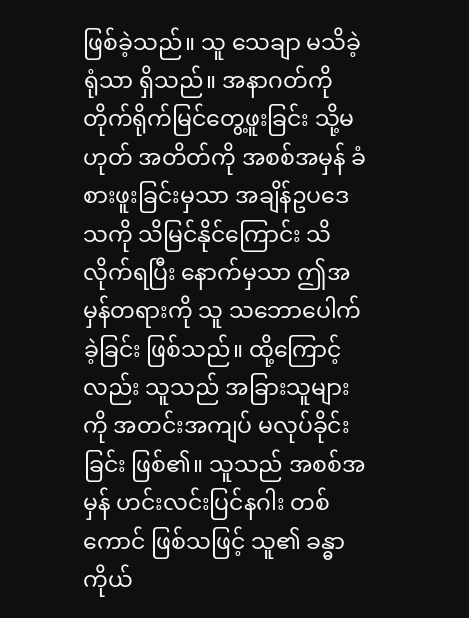ဖြစ်ခဲ့သည်။ သူ သေချာ မသိခဲ့ရုံသာ ရှိသည်။ အနာဂတ်ကို တိုက်ရိုက်မြင်တွေ့ဖူးခြင်း သို့မဟုတ် အတိတ်ကို အစစ်အမှန် ခံစားဖူးခြင်းမှသာ အချိန်ဥပဒေသကို သိမြင်နိုင်ကြောင်း သိလိုက်ရပြီး နောက်မှသာ ဤအမှန်တရားကို သူ သဘောပေါက်ခဲ့ခြင်း ဖြစ်သည်။ ထို့ကြောင့်လည်း သူသည် အခြားသူများကို အတင်းအကျပ် မလုပ်ခိုင်းခြင်း ဖြစ်၏။ သူသည် အစစ်အမှန် ဟင်းလင်းပြင်နဂါး တစ်ကောင် ဖြစ်သဖြင့် သူ၏ ခန္ဓာကိုယ်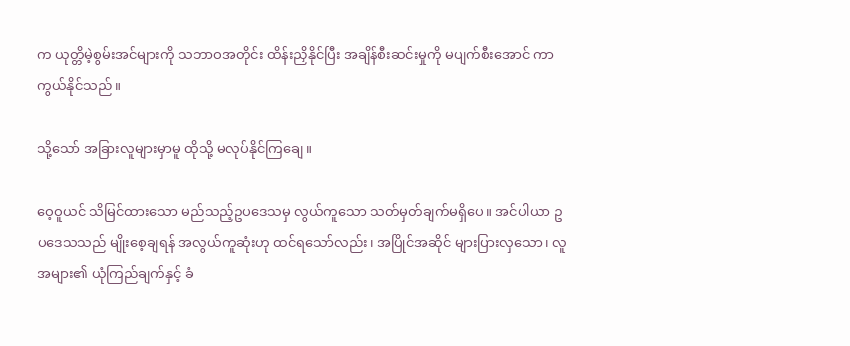က ယုတ္တိမဲ့စွမ်းအင်များကို သဘာဝအတိုင်း ထိန်းညှိနိုင်ပြီး အချိန်စီးဆင်းမှုကို မပျက်စီးအောင် ကာကွယ်နိုင်သည်။

သို့သော် အခြားလူများမှာမူ ထိုသို့ မလုပ်နိုင်ကြချေ။

ဝေ့ဝူယင် သိမြင်ထားသော မည်သည့်ဥပဒေသမှ လွယ်ကူသော သတ်မှတ်ချက်မရှိပေ။ အင်ပါယာ ဥပဒေသသည် မျိုးစေ့ချရန် အလွယ်ကူဆုံးဟု ထင်ရသော်လည်း၊ အပြိုင်အဆိုင် များပြားလှသော၊ လူအများ၏ ယုံကြည်ချက်နှင့် ခံ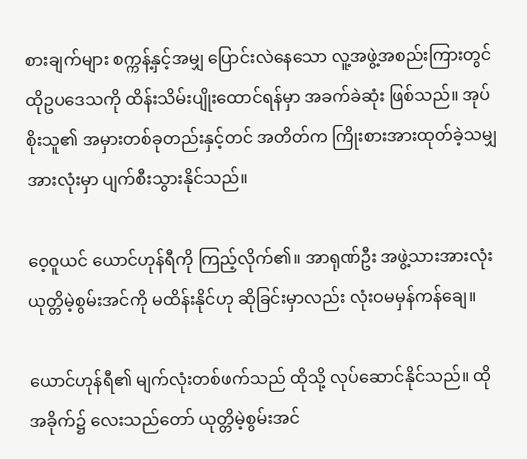စားချက်များ စက္ကန့်နှင့်အမျှ ပြောင်းလဲနေသော လူ့အဖွဲ့အစည်းကြားတွင် ထိုဥပဒေသကို ထိန်းသိမ်းပျိုးထောင်ရန်မှာ အခက်ခဲဆုံး ဖြစ်သည်။ အုပ်စိုးသူ၏ အမှားတစ်ခုတည်းနှင့်တင် အတိတ်က ကြိုးစားအားထုတ်ခဲ့သမျှ အားလုံးမှာ ပျက်စီးသွားနိုင်သည်။

ဝေ့ဝူယင် ယောင်ဟုန်ရီကို ကြည့်လိုက်၏။ အာရုဏ်ဦး အဖွဲ့သားအားလုံး ယုတ္တိမဲ့စွမ်းအင်ကို မထိန်းနိုင်ဟု ဆိုခြင်းမှာလည်း လုံးဝမမှန်ကန်ချေ။

ယောင်ဟုန်ရီ၏ မျက်လုံးတစ်ဖက်သည် ထိုသို့ လုပ်ဆောင်နိုင်သည်။ ထိုအခိုက်၌ လေးသည်တော် ယုတ္တိမဲ့စွမ်းအင်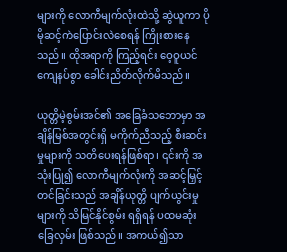များကို လောကီမျက်လုံးထဲသို့ ဆွဲယူကာ ပိုမိုဆင့်ကဲပြောင်းလဲစေရန် ကြိုးစားနေသည်။ ထိုအရာကို ကြည့်ရင်း ဝေ့ဝူယင် ကျေနပ်စွာ ခေါင်းညိတ်လိုက်မိသည်။

ယုတ္တိမဲ့စွမ်းအင်၏ အခြေခံသဘောမှာ အချိန်မြစ်အတွင်းရှိ မကိုက်ညီသည့် စီးဆင်းမှုများကို သတိပေးရန်ဖြစ်ရာ၊ ၎င်းကို အသုံးပြု၍ လောကီမျက်လုံးကို အဆင့်မြှင့်တင်ခြင်းသည် အချိန်ယုတ္တိ ပျက်ယွင်းမှုများကို သိမြင်နိုင်စွမ်း ရရှိရန် ပထမဆုံးခြေလှမ်း ဖြစ်သည်။ အကယ်၍သာ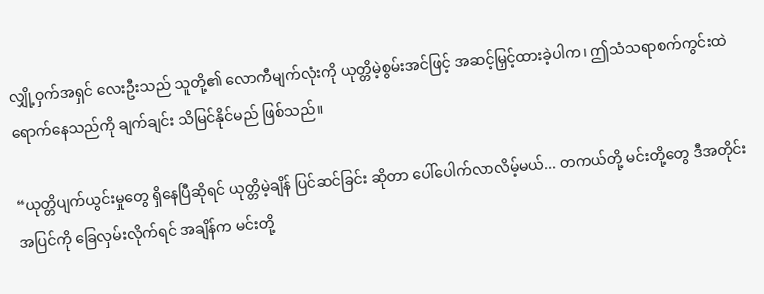လျှို့ဝှက်အရှင် လေးဦးသည် သူတို့၏ လောကီမျက်လုံးကို ယုတ္တိမဲ့စွမ်းအင်ဖြင့် အဆင့်မြှင့်ထားခဲ့ပါက၊ ဤသံသရာစက်ကွင်းထဲ ရောက်နေသည်ကို ချက်ချင်း သိမြင်နိုင်မည် ဖြစ်သည်။

“ယုတ္တိပျက်ယွင်းမှုတွေ ရှိနေပြီဆိုရင် ယုတ္တိမဲ့ချိန် ပြင်ဆင်ခြင်း ဆိုတာ ပေါ်ပေါက်လာလိမ့်မယ်... တကယ်တို့ မင်းတို့တွေ ဒီအတိုင်း အပြင်ကို ခြေလှမ်းလိုက်ရင် အချိန်က မင်းတို့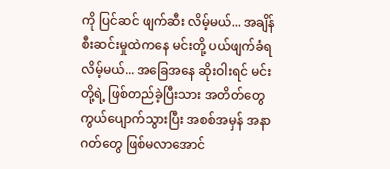ကို ပြင်ဆင် ဖျက်ဆီး လိမ့်မယ်... အချိန်စီးဆင်းမှုထဲကနေ မင်းတို့ ပယ်ဖျက်ခံရလိမ့်မယ်... အခြေအနေ ဆိုးဝါးရင် မင်းတို့ရဲ့ ဖြစ်တည်ခဲ့ပြီးသား အတိတ်တွေ ကွယ်ပျောက်သွားပြီး အစစ်အမှန် အနာဂတ်တွေ ဖြစ်မလာအောင်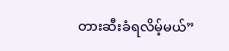တားဆီးခံရလိမ့်မယ်”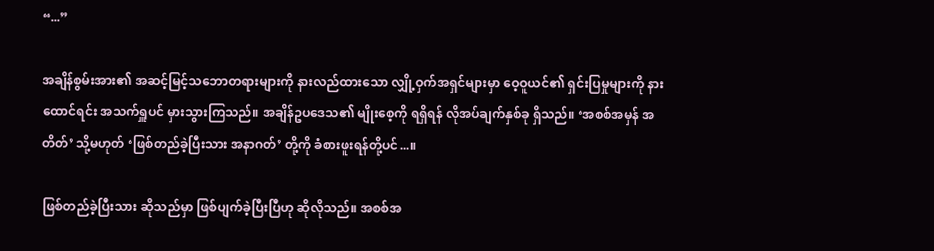“...”

အချိန်စွမ်းအား၏ အဆင့်မြင့်သဘောတရားများကို နားလည်ထားသော လျှို့ဝှက်အရှင်များမှာ ဝေ့ဝူယင်၏ ရှင်းပြမှုများကို နားထောင်ရင်း အသက်ရှူပင် မှားသွားကြသည်။ အချိန်ဥပဒေသ၏ မျိုးစေ့ကို ရရှိရန် လိုအပ်ချက်နှစ်ခု ရှိသည်။ ‘အစစ်အမှန် အတိတ်’ သို့မဟုတ် ‘ဖြစ်တည်ခဲ့ပြီးသား အနာဂတ်’ တို့ကို ခံစားဖူးရန်တို့ပင်...။

ဖြစ်တည်ခဲ့ပြီးသား ဆိုသည်မှာ ဖြစ်ပျက်ခဲ့ပြီးပြီဟု ဆိုလိုသည်။ အစစ်အ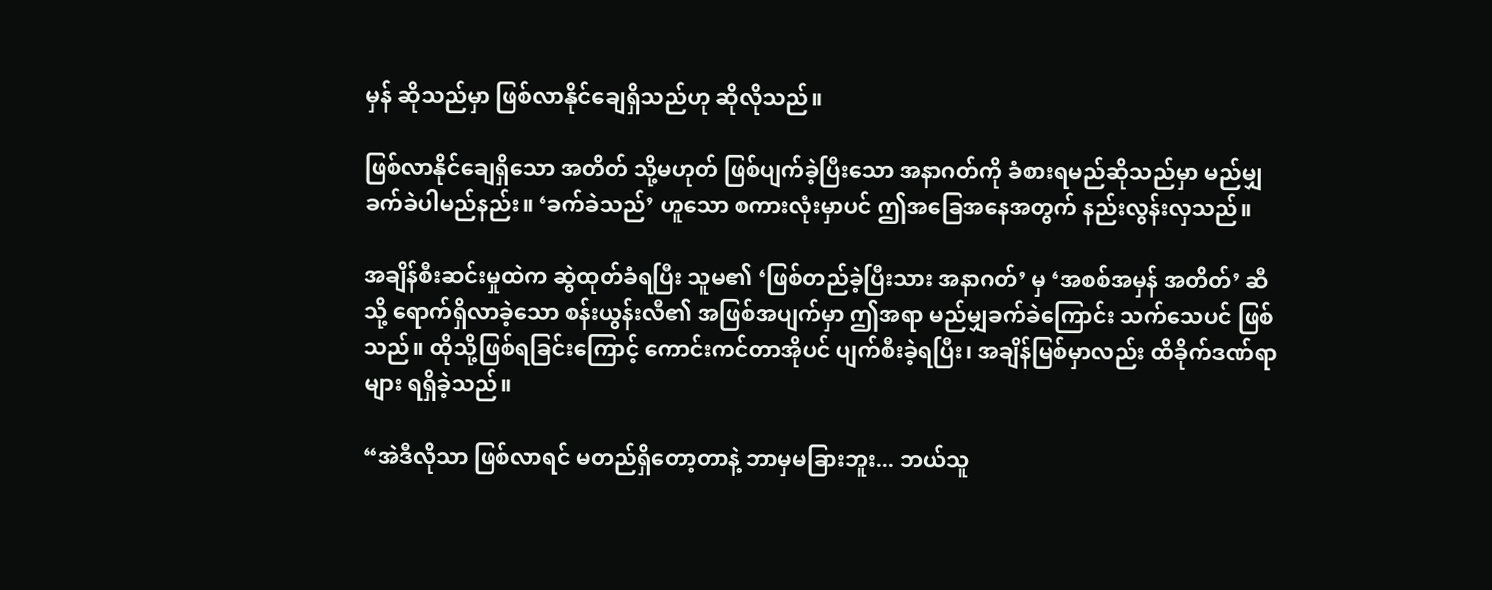မှန် ဆိုသည်မှာ ဖြစ်လာနိုင်ချေရှိသည်ဟု ဆိုလိုသည်။

ဖြစ်လာနိုင်ချေရှိသော အတိတ် သို့မဟုတ် ဖြစ်ပျက်ခဲ့ပြီးသော အနာဂတ်ကို ခံစားရမည်ဆိုသည်မှာ မည်မျှ ခက်ခဲပါမည်နည်း။ ‘ခက်ခဲသည်’ ဟူသော စကားလုံးမှာပင် ဤအခြေအနေအတွက် နည်းလွန်းလှသည်။

အချိန်စီးဆင်းမှုထဲက ဆွဲထုတ်ခံရပြီး သူမ၏ ‘ဖြစ်တည်ခဲ့ပြီးသား အနာဂတ်’ မှ ‘အစစ်အမှန် အတိတ်’ ဆီသို့ ရောက်ရှိလာခဲ့သော စန်းယွန်းလီ၏ အဖြစ်အပျက်မှာ ဤအရာ မည်မျှခက်ခဲကြောင်း သက်သေပင် ဖြစ်သည်။ ထိုသို့ဖြစ်ရခြင်းကြောင့် ကောင်းကင်တာအိုပင် ပျက်စီးခဲ့ရပြီး၊ အချိန်မြစ်မှာလည်း ထိခိုက်ဒဏ်ရာများ ရရှိခဲ့သည်။

“အဲဒီလိုသာ ဖြစ်လာရင် မတည်ရှိတော့တာနဲ့ ဘာမှမခြားဘူး... ဘယ်သူ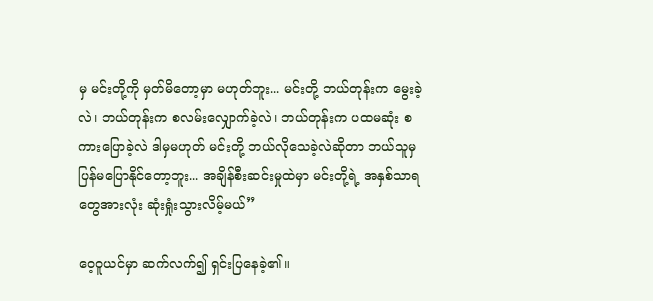မှ မင်းတို့ကို မှတ်မိတော့မှာ မဟုတ်ဘူး... မင်းတို့ ဘယ်တုန်းက မွေးခဲ့လဲ၊ ဘယ်တုန်းက စလမ်းလျှောက်ခဲ့လဲ၊ ဘယ်တုန်းက ပထမဆုံး စကားပြောခဲ့လဲ ဒါမှမဟုတ် မင်းတို့ ဘယ်လိုသေခဲ့လဲဆိုတာ ဘယ်သူမှ ပြန်မပြောနိုင်တော့ဘူး... အချိန်စီးဆင်းမှုထဲမှာ မင်းတို့ရဲ့ အနှစ်သာရတွေအားလုံး ဆုံးရှုံးသွားလိမ့်မယ်”

ဝေ့ဝူယင်မှာ ဆက်လက်၍ ရှင်းပြနေခဲ့၏။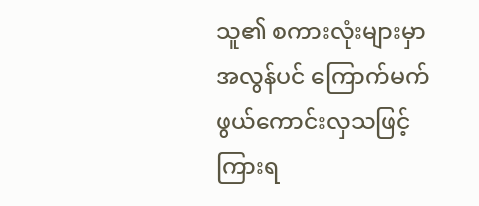သူ၏ စကားလုံးများမှာ အလွန်ပင် ကြောက်မက်ဖွယ်ကောင်းလှသဖြင့် ကြားရ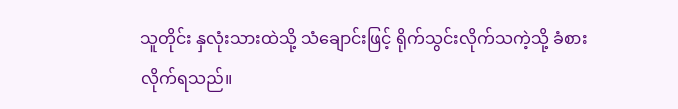သူတိုင်း နှလုံးသားထဲသို့ သံချောင်းဖြင့် ရိုက်သွင်းလိုက်သကဲ့သို့ ခံစားလိုက်ရသည်။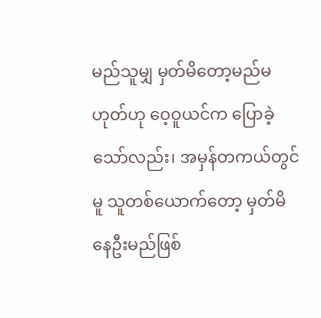မည်သူမျှ မှတ်မိတော့မည်မဟုတ်ဟု ဝေ့ဝူယင်က ပြောခဲ့သော်လည်း၊ အမှန်တကယ်တွင်မူ သူတစ်ယောက်တော့ မှတ်မိနေဦးမည်ဖြစ်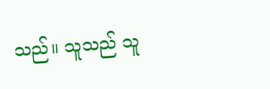သည်။ သူသည် သူ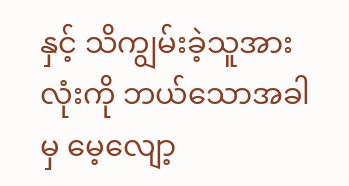နှင့် သိကျွမ်းခဲ့သူအားလုံးကို ဘယ်သောအခါမှ မေ့လျော့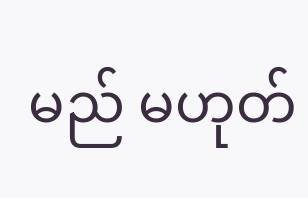မည် မဟုတ်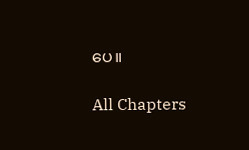ပေ။

All Chapters